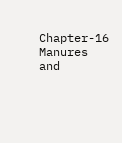Chapter-16 Manures and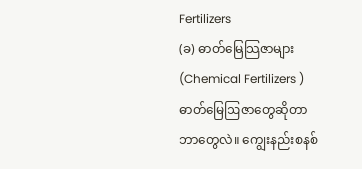Fertilizers
(ခ) ဓာတ်မြေသြဇာများ (Chemical Fertilizers )
ဓာတ်မြေဩဇာတွေဆိုတာဘာတွေလဲ။ ကျွေးနည်းစနစ်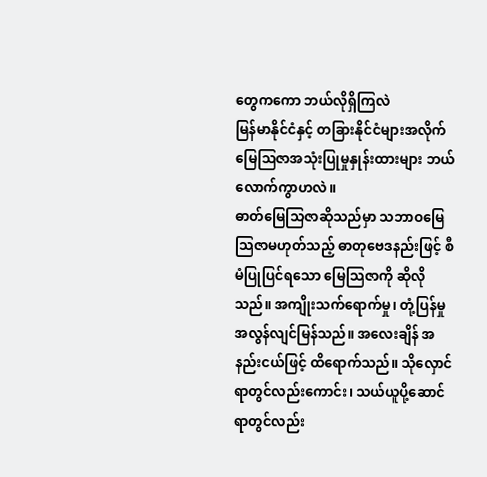တွေကကော ဘယ်လိုရှိကြလဲ
မြန်မာနိုင်ငံနှင့် တခြားနိုင်ငံများအလိုက် မြေဩဇာအသုံးပြုမှုနှုန်းထားများ ဘယ်လောက်ကွာဟလဲ။
ဓာတ်မြေသြဇာဆိုသည်မှာ သဘာဝမြေသြဇာမဟုတ်သည့် ဓာတုဗေဒနည်းဖြင့် စီမံပြုပြင်ရသော မြေသြဇာကို ဆိုလိုသည်။ အကျိုးသက်ရောက်မှု၊ တုံ့ပြန်မှု အလွန်လျင်မြန်သည်။ အလေးချိန် အနည်းငယ်ဖြင့် ထိရောက်သည်။ သိုလှောင်ရာတွင်လည်းကောင်း၊ သယ်ယူပို့ဆောင်ရာတွင်လည်း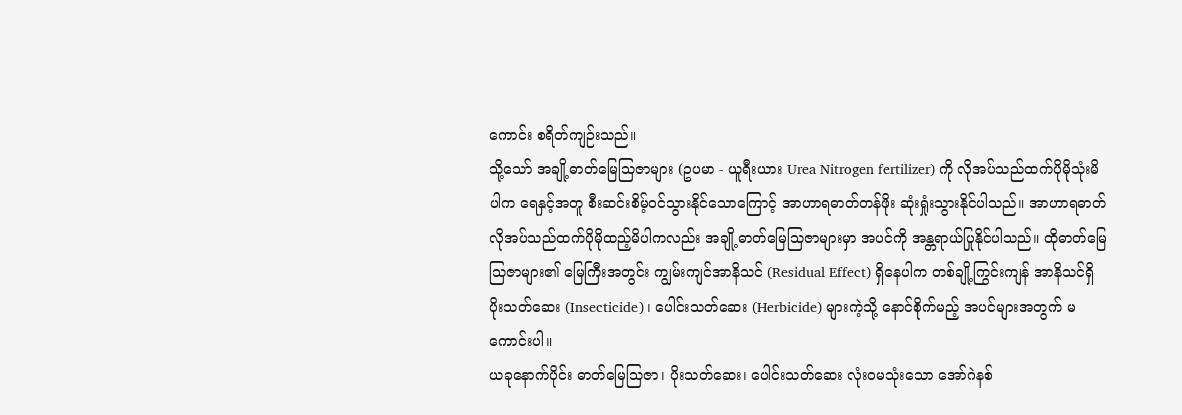ကောင်း စရိတ်ကျဉ်းသည်။
သို့သော် အချို့ဓာတ်မြေသြဇာများ (ဥပမာ - ယူရီးယား Urea Nitrogen fertilizer) ကို လိုအပ်သည်ထက်ပိုမိုသုံးမိပါက ရေနှင့်အတူ စီးဆင်းစိမ့်ဝင်သွားနိုင်သောကြောင့် အာဟာရဓာတ်တန်ဖိုး ဆုံးရှုံးသွားနိုင်ပါသည်။ အာဟာရဓာတ်လိုအပ်သည်ထက်ပိုမိုထည့်မိပါကလည်း အချို့ဓာတ်မြေသြဇာများမှာ အပင်ကို အန္တရာယ်ပြုနိုင်ပါသည်။ ထိုဓာတ်မြေသြဇာများ၏ မြေကြီးအတွင်း ကျွမ်းကျင်အာနိသင် (Residual Effect) ရှိနေပါက တစ်ချို့ကြွင်းကျန် အာနိသင်ရှိ ပိုးသတ်ဆေး (Insecticide)၊ ပေါင်းသတ်ဆေး (Herbicide) များကဲ့သို့ နောင်စိုက်မည့် အပင်များအတွက် မကောင်းပါ။
ယခုနောက်ပိုင်း ဓာတ်မြေသြဇာ၊ ပိုးသတ်ဆေး၊ ပေါင်းသတ်ဆေး လုံးဝမသုံးသော အော်ဂဲနစ်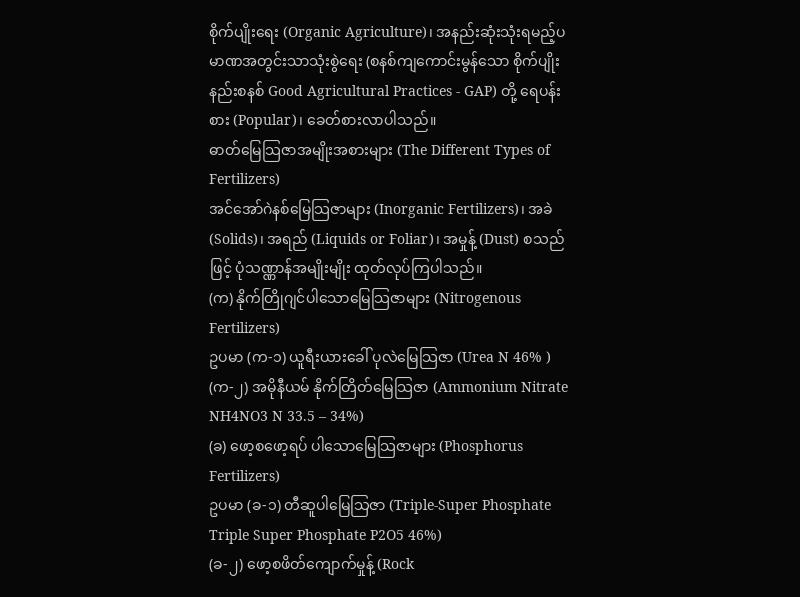စိုက်ပျိုးရေး (Organic Agriculture)၊ အနည်းဆုံးသုံးရမည့်ပမာဏအတွင်းသာသုံးစွဲရေး (စနစ်ကျကောင်းမွန်သော စိုက်ပျိုးနည်းစနစ် Good Agricultural Practices - GAP) တို့ ရေပန်းစား (Popular)၊ ခေတ်စားလာပါသည်။
ဓာတ်မြေသြဇာအမျိုးအစားများ (The Different Types of Fertilizers)
အင်အော်ဂဲနစ်မြေသြဇာများ (Inorganic Fertilizers)၊ အခဲ (Solids)၊ အရည် (Liquids or Foliar)၊ အမှုန့် (Dust) စသည်ဖြင့် ပုံသဏ္ဏာန်အမျိုးမျိုး ထုတ်လုပ်ကြပါသည်။
(က) နိုက်တြိုဂျင်ပါသောမြေသြဇာများ (Nitrogenous Fertilizers)
ဥပမာ (က-၁) ယူရီးယားခေါ် ပုလဲမြေသြဇာ (Urea N 46% )
(က-၂) အမိုနီယမ် နိုက်တြိတ်မြေသြဇာ (Ammonium Nitrate NH4NO3 N 33.5 – 34%)
(ခ) ဖော့စဖော့ရပ် ပါသောမြေသြဇာများ (Phosphorus Fertilizers)
ဥပမာ (ခ-၁) တီဆူပါမြေသြဇာ (Triple-Super Phosphate Triple Super Phosphate P2O5 46%)
(ခ-၂) ဖော့စဖိတ်ကျောက်မှုန့် (Rock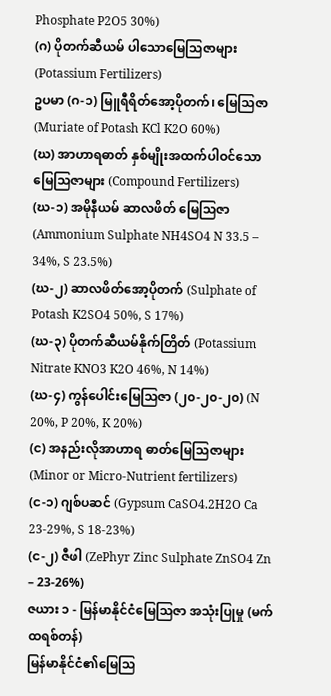Phosphate P2O5 30%)
(ဂ) ပိုတက်ဆီယမ် ပါသောမြေသြဇာများ (Potassium Fertilizers)
ဥပမာ (ဂ-၁) မြူရီရိတ်အော့ပိုတက်၊ မြေသြဇာ (Muriate of Potash KCl K2O 60%)
(ဃ) အာဟာရဓာတ် နှစ်မျိုးအထက်ပါဝင်သောမြေသြဇာများ (Compound Fertilizers)
(ဃ-၁) အမိုနီယမ် ဆာလဖိတ် မြေသြဇာ (Ammonium Sulphate NH4SO4 N 33.5 – 34%, S 23.5%)
(ဃ-၂) ဆာလဖိတ်အော့ပိုတက် (Sulphate of Potash K2SO4 50%, S 17%)
(ဃ-၃) ပိုတက်ဆီယမ်နိုက်တြိတ် (Potassium Nitrate KNO3 K2O 46%, N 14%)
(ဃ-၄) ကွန်ပေါင်းမြေသြဇာ (၂၀-၂၀-၂၀) (N 20%, P 20%, K 20%)
(င) အနည်းလိုအာဟာရ ဓာတ်မြေသြဇာများ (Minor or Micro-Nutrient fertilizers)
(င-၁) ဂျစ်ပဆင် (Gypsum CaSO4.2H2O Ca 23-29%, S 18-23%)
(င-၂) ဇီဖါ (ZePhyr Zinc Sulphate ZnSO4 Zn – 23-26%)
ဇယား ၁ - မြန်မာနိုင်ငံမြေသြဇာ အသုံးပြုမှု (မက်ထရစ်တန်)
မြန်မာနိုင်ငံ၏မြေသြ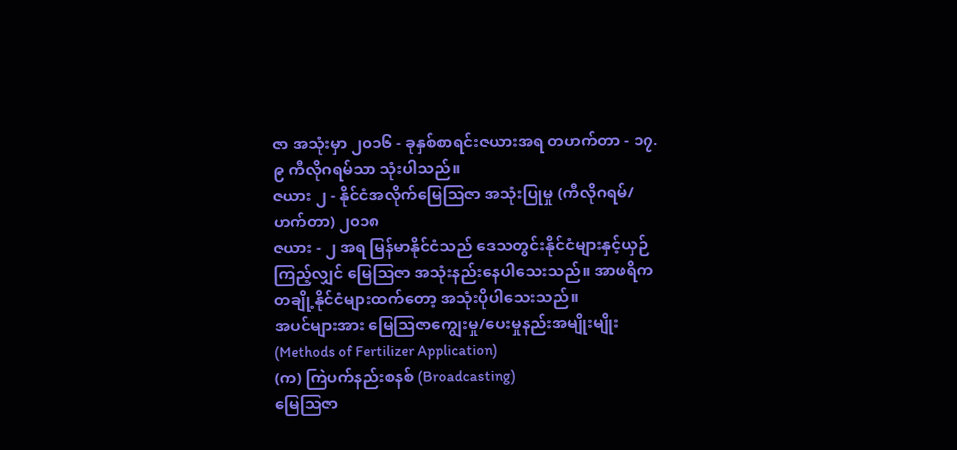ဇာ အသုံးမှာ ၂၀၁၆ - ခုနှစ်စာရင်းဇယားအရ တဟက်တာ - ၁၇.၉ ကီလိုဂရမ်သာ သုံးပါသည်။
ဇယား ၂ - နိုင်ငံအလိုက်မြေသြဇာ အသုံးပြုမှု (ကီလိုဂရမ်/ဟက်တာ) ၂၀၁၈
ဇယား - ၂ အရ မြန်မာနိုင်ငံသည် ဒေသတွင်းနိုင်ငံများနှင့်ယှဉ်ကြည့်လျှင် မြေသြဇာ အသုံးနည်းနေပါသေးသည်။ အာဖရိကတချို့နိုင်ငံများထက်တော့ အသုံးပိုပါသေးသည်။
အပင်များအား မြေဩဇာကျွေးမှု/ပေးမှုနည်းအမျိုးမျိုး (Methods of Fertilizer Application)
(က) ကြဲပက်နည်းစနစ် (Broadcasting)
မြေဩဇာ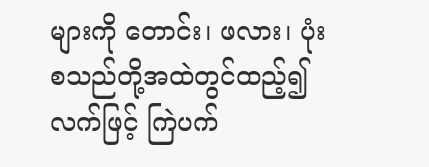များကို တောင်း၊ ဖလား၊ ပုံး စသည်တို့အထဲတွင်ထည့်၍ လက်ဖြင့် ကြဲပက်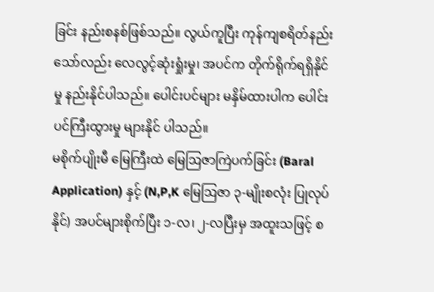ခြင်း နည်းစနစ်ဖြစ်သည်။ လွယ်ကူပြီး ကုန်ကျစရိတ်နည်းသော်လည်း လေလွင့်ဆုံးရှုံးမှု၊ အပင်က တိုက်ရိုက်ရရှိနိုင်မှု နည်းနိုင်ပါသည်။ ပေါင်းပင်များ မနှိမ်ထားပါက ပေါင်းပင်ကြီးထွားမှု များနိုင် ပါသည်။
မစိုက်ပျိုးမီ မြေကြီးထဲ မြေဩဇာကြဲပက်ခြင်း (Baral Application) နှင့် (N,P,K မြေဩဇာ ၃-မျိုးစလုံး ပြုလုပ်နိုင်) အပင်များစိုက်ပြီး ၁-လ၊ ၂-လပြီးမှ အထူးသဖြင့် စ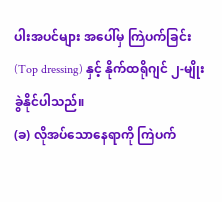ပါးအပင်များ အပေါ်မှ ကြဲပက်ခြင်း (Top dressing) နှင့် နိုက်ထရိုဂျင် ၂-မျိုးခွဲနိုင်ပါသည်။
(ခ) လိုအပ်သောနေရာကို ကြဲပက်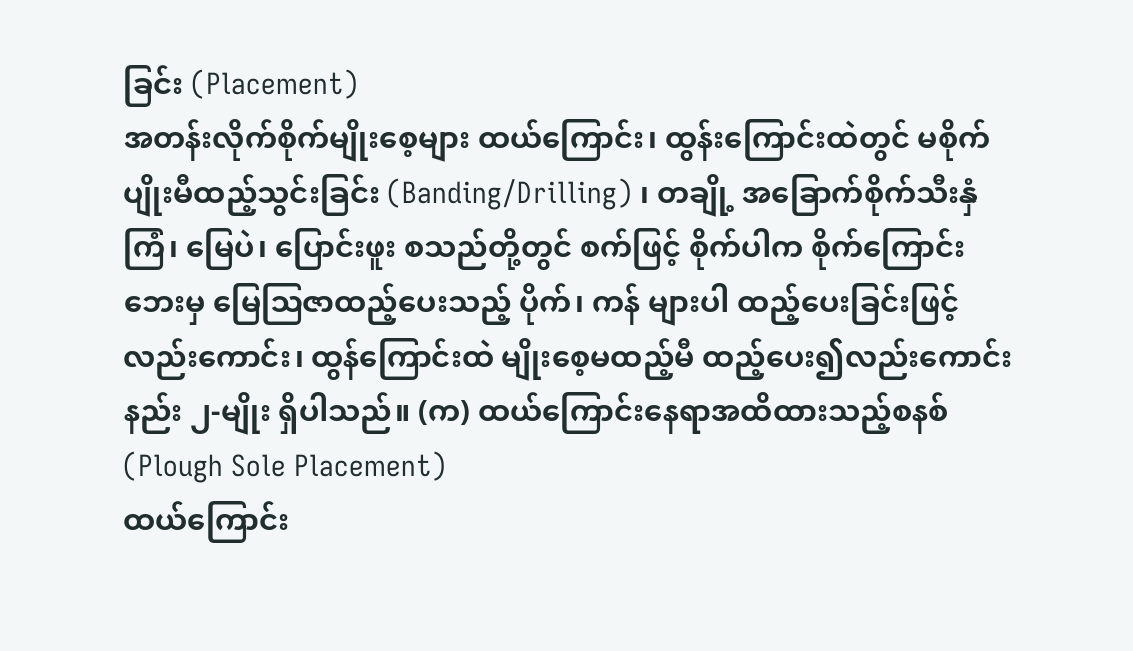ခြင်း (Placement)
အတန်းလိုက်စိုက်မျိုးစေ့များ ထယ်ကြောင်း၊ ထွန်းကြောင်းထဲတွင် မစိုက်ပျိုးမီထည့်သွင်းခြင်း (Banding/Drilling) ၊ တချို့ အခြောက်စိုက်သီးနှံ ကြံ၊ မြေပဲ၊ ပြောင်းဖူး စသည်တို့တွင် စက်ဖြင့် စိုက်ပါက စိုက်ကြောင်းဘေးမှ မြေဩဇာထည့်ပေးသည့် ပိုက်၊ ကန် များပါ ထည့်ပေးခြင်းဖြင့် လည်းကောင်း၊ ထွန်ကြောင်းထဲ မျိုးစေ့မထည့်မီ ထည့်ပေး၍လည်းကောင်း နည်း ၂-မျိုး ရှိပါသည်။ (က) ထယ်ကြောင်းနေရာအထိထားသည့်စနစ် (Plough Sole Placement)
ထယ်ကြောင်း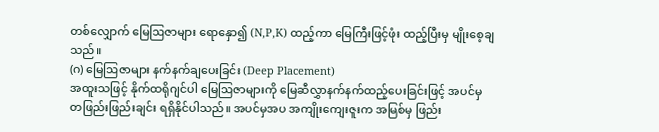တစ်လျှောက် မြေဩဇာများ ရောနှော၍ (N,P,K) ထည့်ကာ မြေကြီးဖြင့်ဖုံး ထည့်ပြီးမှ မျိုးစေ့ချသည်။
(ဂ) မြေဩဇာများ နက်နက်ချပေးခြင်း (Deep Placement)
အထူးသဖြင့် နိုက်ထရိုဂျင်ပါ မြေဩဇာများကို မြေဆီလွှာနက်နက်ထည့်ပေးခြင်းဖြင့် အပင်မှ တဖြည်းဖြည်းချင်း ရရှိနိုင်ပါသည်။ အပင်မှအပ အကျိုးကျေးဇူးက အမြစ်မှ ဖြည်း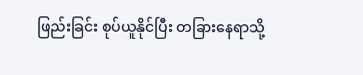ဖြည်းခြင်း စုပ်ယူနိုင်ပြီး တခြားနေရာသို့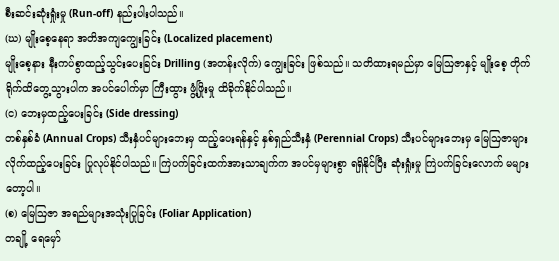စီးဆင်းဆုံးရှုံးမှု (Run-off) နည်းပါးပါသည်။
(ဃ) မျိုးစေ့နေရာ အတိအကျကျွေးခြင်း (Localized placement)
မျိုးစေ့နား နီးကပ်စွာထည့်သွင်းပေးခြင်း Drilling (အတန်းလိုက်) ကျွေးခြင်း ဖြစ်သည်။ သတိထားရမည်မှာ မြေဩဇာနှင့် မျိုးစေ့ တိုက်ရိုက်ထိတွေ့သွားပါက အပင်ပေါက်မှာ ကြီးထွား ဖွံ့ဖြိုးမှု ထိခိုက်နိုင်ပါသည်။
(င) ဘေးမှထည့်ပေးခြင်း (Side dressing)
တစ်နှစ်ခံ (Annual Crops) သီးနှံပင်များဘေးမှ ထည့်ပေးရန်နှင့် နှစ်ရှည်သီးနှံ (Perennial Crops) သီးပင်များဘေးမှ မြေဩဇာများ လိုက်ထည့်ပေးခြင်း ပြုလုပ်နိုင်ပါသည်။ ကြဲပက်ခြင်းထက်အားသာချက်က အပင်မှများစွာ ရရှိနိုင်ပြီး ဆုံးရှုံးမှု ကြဲပက်ခြင်းလောက် မများတော့ပါ။
(စ) မြေဩဇာ အရည်များအသုံးပြုခြင်း (Foliar Application)
တချို့ ရေမှော်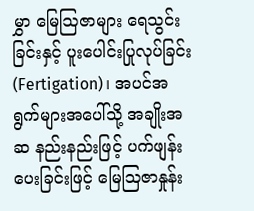မွှာ မြေဩဇာများ ရေသွင်းခြင်းနှင့် ပူးပေါင်းပြုလုပ်ခြင်း (Fertigation)၊ အပင်အရွက်များအပေါ်သို့ အချိုးအဆ နည်းနည်းဖြင့် ပက်ဖျန်းပေးခြင်းဖြင့် မြေဩဇာနှုန်း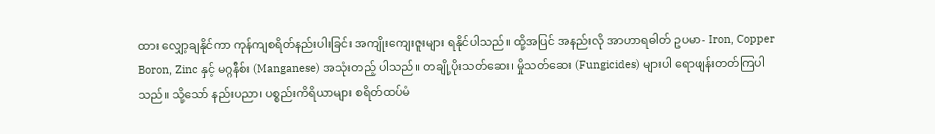ထား လျှော့ချနိုင်ကာ ကုန်ကျစရိတ်နည်းပါးခြင်း အကျိုးကျေးဇူးများ ရနိုင်ပါသည်။ ထို့အပြင် အနည်းလို အာဟာရဓါတ် ဥပမာ- Iron, Copper Boron, Zinc နှင့် မဂ္ဂနီစ်း (Manganese) အသုံးတည့် ပါသည်။ တချို့ပိုးသတ်ဆေး၊ မှိုသတ်ဆေး (Fungicides) များပါ ရောဖျန်းတတ်ကြပါသည်။ သို့သော် နည်းပညာ၊ ပစ္စည်းကိရိယာများ စရိတ်ထပ်မံ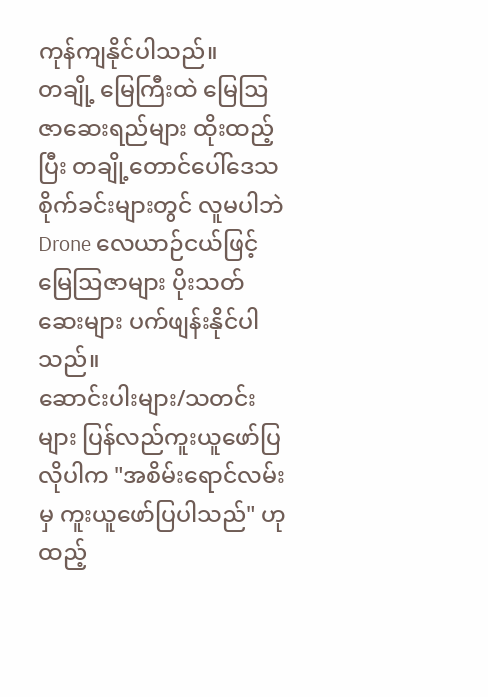ကုန်ကျနိုင်ပါသည်။
တချို့ မြေကြီးထဲ မြေဩဇာဆေးရည်များ ထိုးထည့်ပြီး တချို့တောင်ပေါ်ဒေသ စိုက်ခင်းများတွင် လူမပါဘဲ Drone လေယာဉ်ငယ်ဖြင့် မြေဩဇာများ ပိုးသတ်ဆေးများ ပက်ဖျန်းနိုင်ပါသည်။
ဆောင်းပါးများ/သတင်းများ ပြန်လည်ကူးယူဖော်ပြလိုပါက "အစိမ်းရောင်လမ်းမှ ကူးယူဖော်ပြပါသည်" ဟုထည့်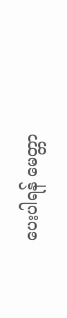ပေးပါရန် မေတ္တာ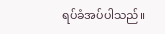ရပ်ခံအပ်ပါသည်။